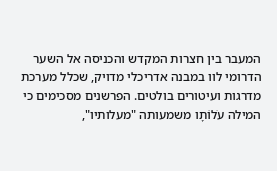המעבר בין חצרות המקדש והכניסה אל השער הדרומי לוו במבנה אדריכלי מדויק, שכלל מערכת מדרגות ועיטורים בולטים. הפרשנים מסכימים כי המילה עֹלוֹתָו משמעותה "מעלותיו",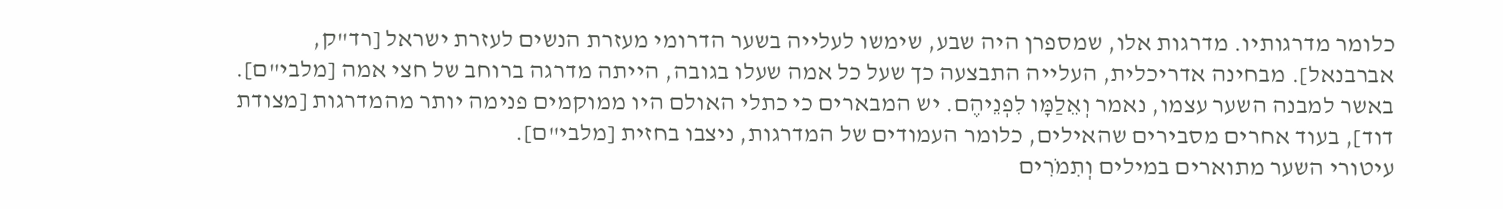כלומר מדרגותיו. מדרגות אלו, שמספרן היה שבע, שימשו לעלייה בשער הדרומי מעזרת הנשים לעזרת ישראל [רד"ק, אברבנאל]. מבחינה אדריכלית, העלייה התבצעה כך שעל כל אמה שעלו בגובה, הייתה מדרגה ברוחב של חצי אמה [מלבי"ם].
באשר למבנה השער עצמו, נאמר וְאֵלַמָּו לִפְנֵיהֶם. יש המבארים כי כתלי האולם היו ממוקמים פנימה יותר מהמדרגות [מצודת דוד], בעוד אחרים מסבירים שהאילים, כלומר העמודים של המדרגות, ניצבו בחזית [מלבי"ם].
עיטורי השער מתוארים במילים וְתִמֹרִים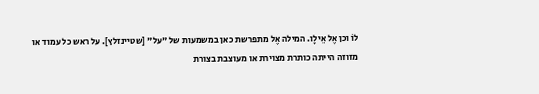לוֹ וכן אֶל אֵילָו. המילה אֶל מתפרשת כאן במשמעות של "על" [שטיינזלץ]. על ראש כל עמוד או מזוזה הייתה כותרת מצוירת או מעוצבת בצורת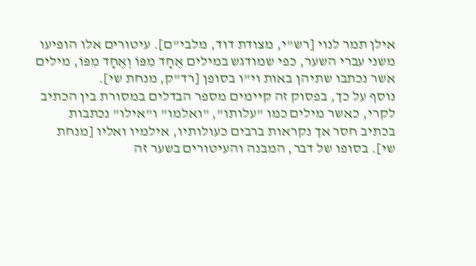אילן תמר לנוי [רש"י, מצודת דוד, מלבי"ם]. עיטורים אלו הופיעו משני עברי השער, כפי שמודגש במילים אֶחָד מִפּוֹ וְאֶחָד מִפּוֹ, מילים אשר נכתבו שתיהן באות וי"ו בסופן [רד"ק, מנחת שי].
נוסף על כך, בפסוק זה קיימים מספר הבדלים במסורת בין הכתיב לקרי, כאשר מילים כמו "עלותו", "ואלמו" ו"אילו" נכתבות בכתיב חסר אך נקראות ברבים כעולותיו, אילמיו ואליו [מנחת שי]. בסופו של דבר, המבנה והעיטורים בשער זה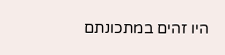היו זהים במתכונתם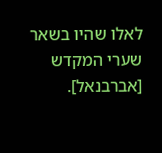לאלו שהיו בשאר שערי המקדש [אברבנאל].